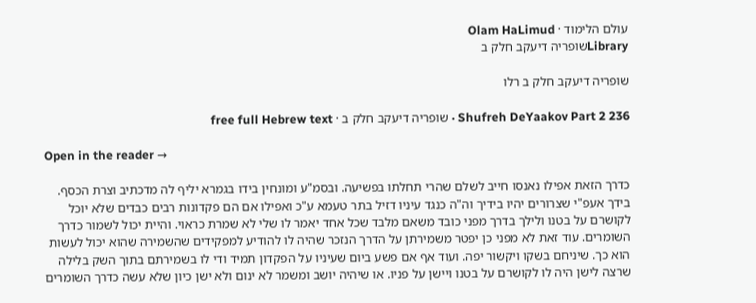עולם הלימוד · Olam HaLimud
Libraryשופריה דיעקב חלק ב

שופריה דיעקב חלק ב רלו

Shufreh DeYaakov Part 2 236 · שופריה דיעקב חלק ב · free full Hebrew text

Open in the reader →

כדרך הזאת אפילו נאנסו חייב לשלם שהרי תחלתו בפשיעה. ובסמ"ע ומונחין בידו בגמרא יליף לה מדכתיב וצרת הכסף. בידך אעפ"י שצרורים יהיו בידיך וה"ה כנגד עיניו דזיל בתר טעמא ע"כ ואפילו אם הם פקדונות רבים כבדים שלא יוכל לקושרם על בטנו ולילך בדרך מפני כובד משאם מלבד שכל אחד יאמר לו שלי לא שמרת כראוי. והיית יכול לשמור כדרך השומרים. עוד זאת לא מפני כן יפטר משמירתן על הדרך הנזכר שהיה לו להודיע למפקידים שהשמירה שהוא יכול לעשות הוא כך. שיניחם בשקו ויקשור יפה. ועוד אף אם פשע ביום שעיניו על הפקדון תמיד ודי לו בשמירתם בתוך השק בלילה שרצה לישן היה לו לקושרם על בטנו ויישן על פניו. או שיהיה יושב ומשמר לא ינום ולא ישן כיון שלא עשה כדרך השומרים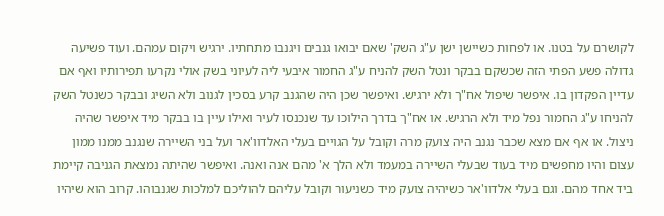לקושרם על בטנו. או לפחות כשיישן ישן ע"ג השק' שאם יבואו גנבים ויגנבו מתחתיו. ירגיש ויקום עמהם. ועוד פשיעה גדולה פשע הפתי הזה שכשקם בבקר ונטל השק להניח ע"ג החמור איבעי ליה לעיוני בשק אולי נקרעו תפירותיו ואף אם עדיין הפקדון בו. איפשר שיפול אח"ך ולא ירגיש. ואיפשר שכן היה שהגנב קרע בסכין לגנוב ולא השיג ובבקר כשנטל השק להניחו ע"ג החמור נפל מיד ולא הרגיש. או אח"ך בדרך הילוכו עד שנכנסו לעיר ואילו עיין בו בבקר מיד איפשר שהיה ניצול. או אף אם מצא שכבר נגנב היה צועק מרה וקובל על הגויים בעלי האלדוו'אר ועל בני השיירה שנגנב ממנו ממון עצום והיו מחפשים מיד בעוד שבעלי השיירה במעמד ולא הלך א' מהם אנה ואנה. ואיפשר שהיתה נמצאת הגניבה קיימת ביד אחד מהם. וגם בעלי אלדוו'אר כשיהיה צועק מיד כשניעור וקובל עליהם להוליכם למלכות שגנבוהו. קרוב הוא שיהיו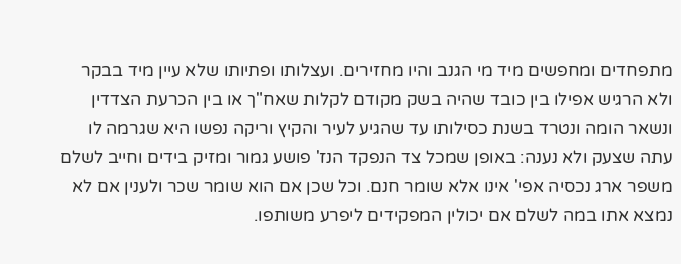מתפחדים ומחפשים מיד מי הגנב והיו מחזירים. ועצלותו ופתיותו שלא עיין מיד בבקר ולא הרגיש אפילו בין כובד שהיה בשק מקודם לקלות שאח"ך או בין הכרעת הצדדין ונשאר הומה ונטרד בשנת כסילותו עד שהגיע לעיר והקיץ וריקה נפשו היא שגרמה לו עתה שצעק ולא נענה: באופן שמכל צד הנפקד הנז' פושע גמור ומזיק בידים וחייב לשלם משפר ארג נכסיה אפי' אינו אלא שומר חנם. וכל שכן אם הוא שומר שכר ולענין אם לא נמצא אתו במה לשלם אם יכולין המפקידים ליפרע משותפו.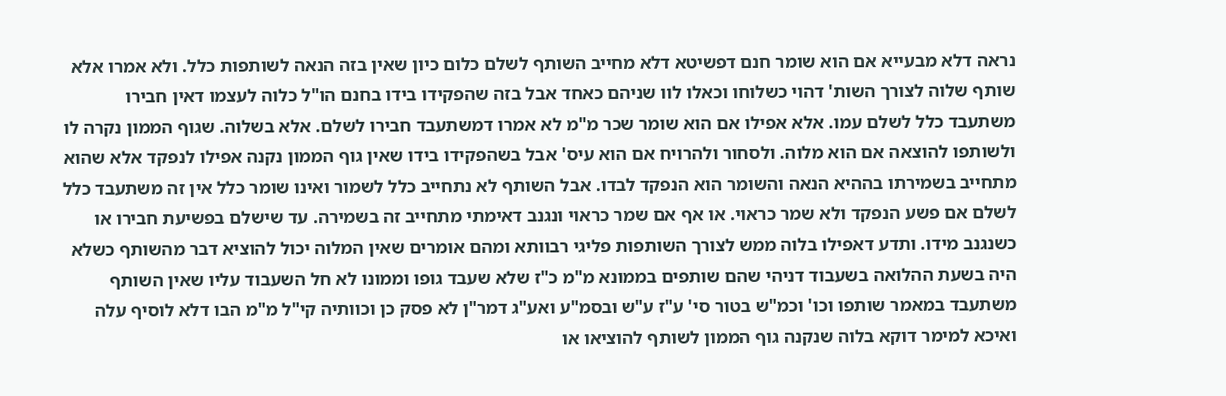נראה דלא מבעייא אם הוא שומר חנם דפשיטא דלא מחייב השותף לשלם כלום כיון שאין בזה הנאה לשותפות כלל. ולא אמרו אלא שותף שלוה לצורך השות' דהוי כשלוחו וכאלו לוו שניהם כאחד אבל בזה שהפקידו בידו בחנם הו"ל כלוה לעצמו דאין חבירו משתעבד כלל לשלם עמו. אלא אפילו אם הוא שומר שכר מ"מ לא אמרו דמשתעבד חבירו לשלם. אלא בשלוה. שגוף הממון נקרה לו ולשותפו להוצאה אם הוא מלוה. ולסחור ולהרויח אם הוא עיס' אבל בשהפקידו בידו שאין גוף הממון נקנה אפילו לנפקד אלא שהוא מתחייב בשמירתו בההיא הנאה והשומר הוא הנפקד לבדו. אבל השותף לא נתחייב כלל לשמור ואינו שומר כלל אין זה משתעבד כלל לשלם אם פשע הנפקד ולא שמר כראוי. או אף אם שמר כראוי ונגנב דאימתי מתחייב זה בשמירה. עד שישלם בפשיעת חבירו או כשנגנב מידו. ותדע דאפילו בלוה ממש לצורך השותפות פליגי רבוותא ומהם אומרים שאין המלוה יכול להוציא דבר מהשותף כשלא היה בשעת ההלואה בשעבוד דניהי שהם שותפים בממונא מ"מ כ"ז שלא שעבד גופו וממונו לא חל השעבוד עליו שאין השותף משתעבד במאמר שותפו וכו' וכמ"ש בטור סי' ע"ז ע"ש ובסמ"ע ואע"ג דמר"ן לא פסק כן וכוותיה קי"ל מ"מ הבו דלא לוסיף עלה ואיכא למימר דוקא בלוה שנקנה גוף הממון לשותף להוציאו או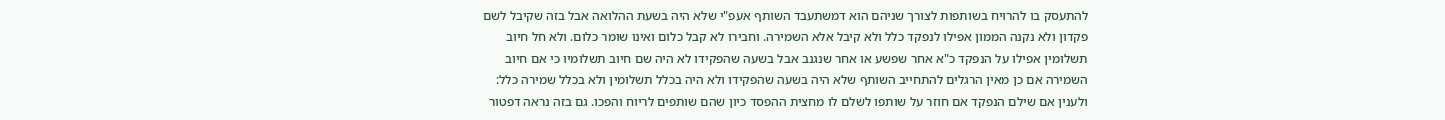להתעסק בו להרויח בשותפות לצורך שניהם הוא דמשתעבד השותף אעפ"י שלא היה בשעת ההלואה אבל בזה שקיבל לשם פקדון ולא נקנה הממון אפילו לנפקד כלל ולא קיבל אלא השמירה. וחבירו לא קבל כלום ואינו שומר כלום. ולא חל חיוב תשלומין אפילו על הנפקד כ"א אחר שפשע או אחר שנגנב אבל בשעה שהפקידו לא היה שם חיוב תשלומיו כי אם חיוב השמירה אם כן מאין הרגלים להתחייב השותף שלא היה בשעה שהפקידו ולא היה בכלל תשלומין ולא בכלל שמירה כלל: ולענין אם שילם הנפקד אם חוזר על שותפו לשלם לו מחצית ההפסד כיון שהם שותפים לריוח והפכו. גם בזה נראה דפטור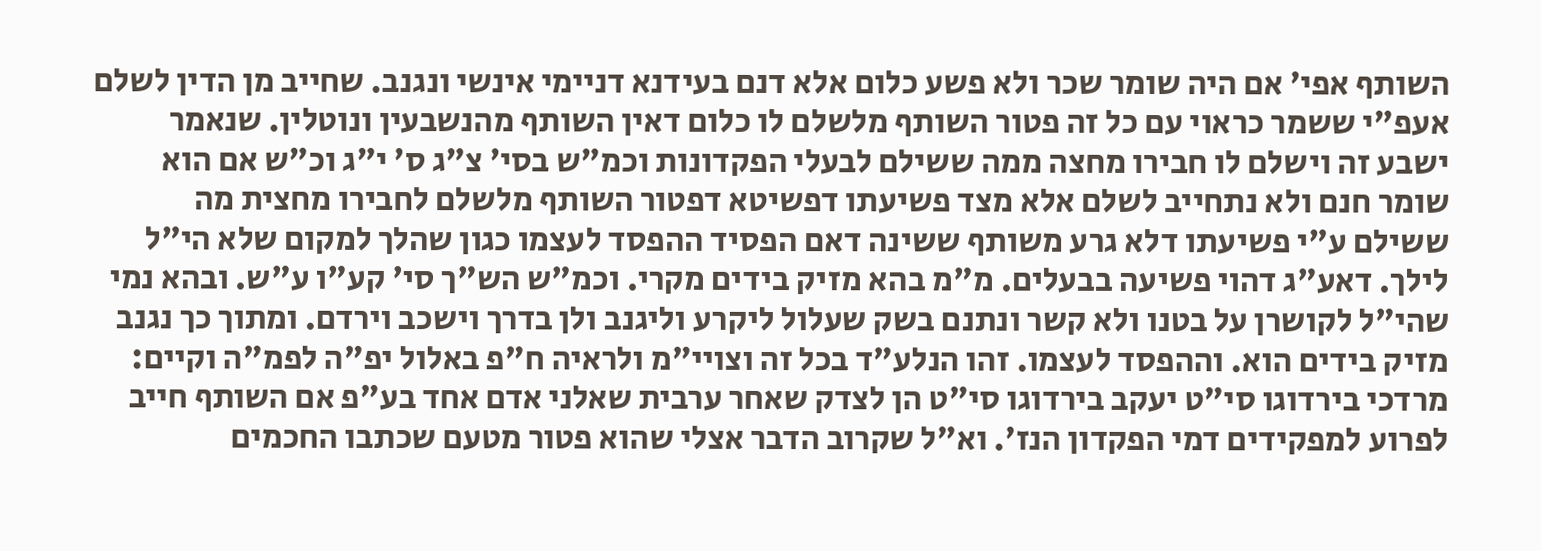השותף אפי' אם היה שומר שכר ולא פשע כלום אלא דנם בעידנא דניימי אינשי ונגנב. שחייב מן הדין לשלם אעפ"י ששמר כראוי עם כל זה פטור השותף מלשלם לו כלום דאין השותף מהנשבעין ונוטלין. שנאמר ישבע זה וישלם לו חבירו מחצה ממה ששילם לבעלי הפקדונות וכמ"ש בסי' צ"ג ס' י"ג וכ"ש אם הוא שומר חנם ולא נתחייב לשלם אלא מצד פשיעתו דפשיטא דפטור השותף מלשלם לחבירו מחצית מה ששילם ע"י פשיעתו דלא גרע משותף ששינה דאם הפסיד ההפסד לעצמו כגון שהלך למקום שלא הי"ל לילך. דאע"ג דהוי פשיעה בבעלים. מ"מ בהא מזיק בידים מקרי. וכמ"ש הש"ך סי' קע"ו ע"ש. ובהא נמי שהי"ל לקושרן על בטנו ולא קשר ונתנם בשק שעלול ליקרע וליגנב ולן בדרך וישכב וירדם. ומתוך כך נגנב מזיק בידים הוא. וההפסד לעצמו. זהו הנלע"ד בכל זה וצויי"מ ולראיה ח"פ באלול יפ"ה לפמ"ה וקיים: מרדכי בירדוגו סי"ט יעקב בירדוגו סי"ט הן לצדק שאחר ערבית שאלני אדם אחד בע"פ אם השותף חייב לפרוע למפקידים דמי הפקדון הנז'. וא"ל שקרוב הדבר אצלי שהוא פטור מטעם שכתבו החכמים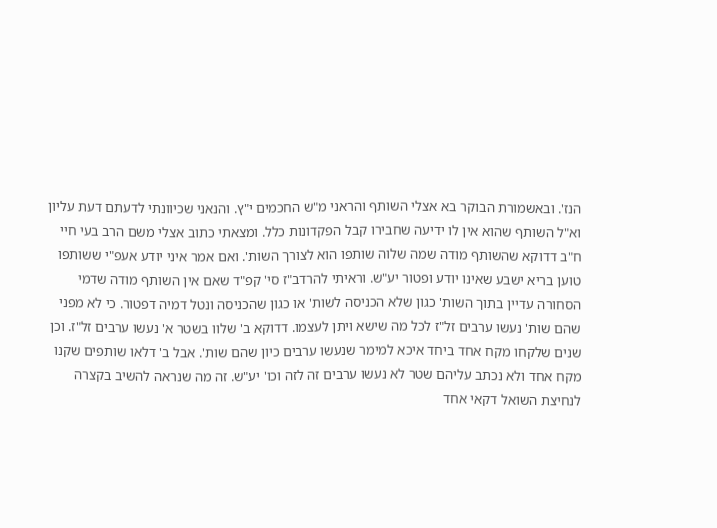הנז'. ובאשמורת הבוקר בא אצלי השותף והראני מ"ש החכמים י"ץ. והנאני שכיוונתי לדעתם דעת עליון וא"ל השותף שהוא אין לו ידיעה שחבירו קבל הפקדונות כלל. ומצאתי כתוב אצלי משם הרב בעי חיי ח"ב דדוקא שהשותף מודה שמה שלוה שותפו הוא לצורך השות'. ואם אמר איני יודע אעפ"י ששותפו טוען בריא ישבע שאינו יודע ופטור יע"ש. וראיתי להרדב"ז סי' קפ"ד שאם אין השותף מודה שדמי הסחורה עדיין בתוך השות' כגון שלא הכניסה לשות' או כגון שהכניסה ונטל דמיה דפטור. כי לא מפני שהם שות' נעשו ערבים זל"ז לכל מה שישא ויתן לעצמו. דדוקא ב' שלוו בשטר א' נעשו ערבים זל"ז. וכן שנים שלקחו מקח אחד ביחד איכא למימר שנעשו ערבים כיון שהם שות'. אבל ב' דלאו שותפים שקנו מקח אחד ולא נכתב עליהם שטר לא נעשו ערבים זה לזה וכו' יע"ש. זה מה שנראה להשיב בקצרה לנחיצת השואל דקאי אחד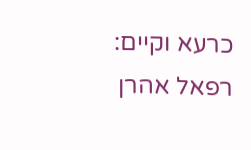כרעא וקיים: רפאל אהרן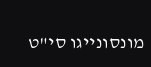מונסונייגו סי"ט